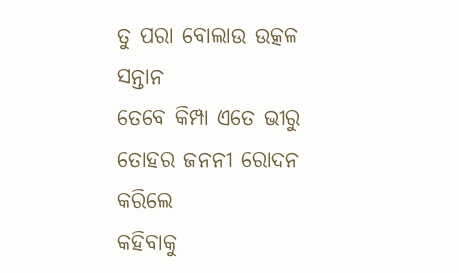ତୁ ପରା ବୋଲାଉ ଉତ୍କଳ ସନ୍ତାନ
ତେବେ କିମ୍ପା ଏତେ ଭୀରୁ
ତୋହର ଜନନୀ ରୋଦନ କରିଲେ
କହିବାକୁ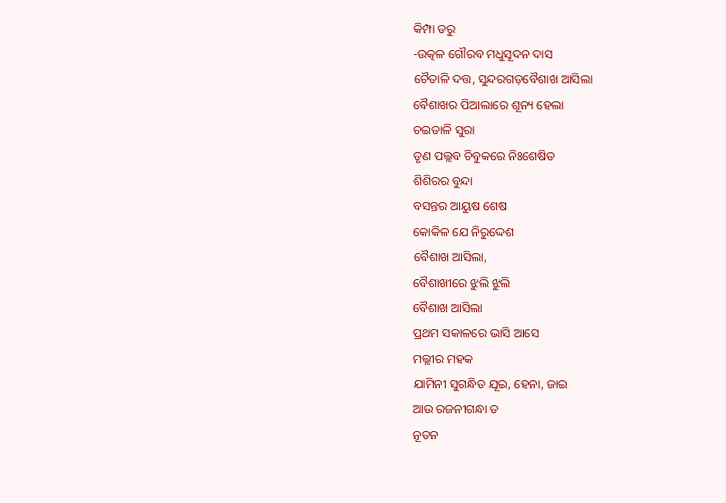କିମ୍ପା ଡରୁ
-ଉତ୍କଳ ଗୌରବ ମଧୁସୂଦନ ଦାସ
ଚୈତାଳି ଦତ୍ତ, ସୁନ୍ଦରଗଡ଼ବୈଶାଖ ଆସିଲା
ବୈଶାଖର ପିଆଲାରେ ଶୂନ୍ୟ ହେଲା
ଚଇତାଳି ସୁରା
ତୃଣ ପଲ୍ଲବ ଚିବୁକରେ ନିଃଶେଷିତ
ଶିଶିରର ବୁନ୍ଦା
ବସନ୍ତର ଆୟୁଷ ଶେଷ
କୋକିଳ ଯେ ନିରୁଦ୍ଦେଶ
ବୈଶାଖ ଆସିଲା,
ବୈଶାଖୀରେ ଝୁଲି ଝୁଲି
ବୈଶାଖ ଆସିଲା
ପ୍ରଥମ ସକାଳରେ ଭାସି ଆସେ
ମଲ୍ଲୀର ମହକ
ଯାମିନୀ ସୁଗନ୍ଧିତ ଯୂଇ, ହେନା, ଜାଇ
ଆଉ ରଜନୀଗନ୍ଧା ତ
ନୂତନ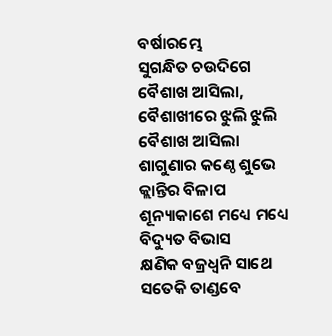ବର୍ଷାରମ୍ଭେ
ସୁଗନ୍ଧିତ ଚଉଦିଗେ
ବୈଶାଖ ଆସିଲା,
ବୈଶାଖୀରେ ଝୁଲି ଝୁଲି
ବୈଶାଖ ଆସିଲା
ଶାଗୁଣାର କଣ୍ଠେ ଶୁଭେ
କ୍ଲାନ୍ତିର ବିଳାପ
ଶୂନ୍ୟାକାଶେ ମଧ୍ୟେ ମଧ୍ୟେ
ବିଦ୍ୟୁତ ବିଭାସ
କ୍ଷଣିକ ବଜ୍ରଧ୍ବନି ସାଥେ
ସତେକି ତାଣ୍ଡବେ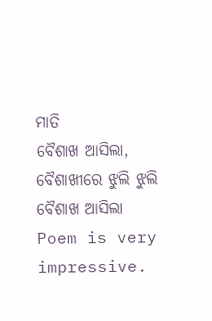ମାତି
ବୈଶାଖ ଆସିଲା,
ବୈଶାଖୀରେ ଝୁଲି ଝୁଲି
ବୈଶାଖ ଆସିଲା
Poem is very impressive.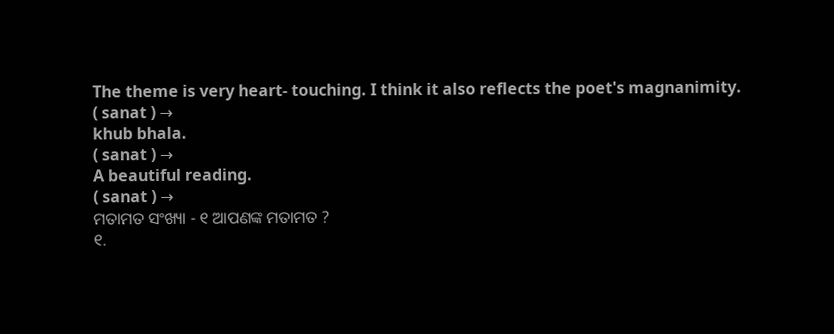The theme is very heart- touching. I think it also reflects the poet's magnanimity.
( sanat ) →
khub bhala.
( sanat ) →
A beautiful reading.
( sanat ) →
ମତାମତ ସଂଖ୍ୟା - ୧ ଆପଣଙ୍କ ମତାମତ ?
୧.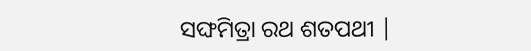ସଙ୍ଘମିତ୍ରା ରଥ ଶତପଥୀ |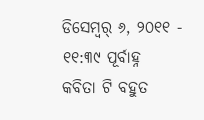ଡିସେମ୍ବର୍ ୬, ୨୦୧୧ - ୧୧:୩୯ ପୂର୍ବାହ୍ନ
କବିତା ଟି ବହୁତ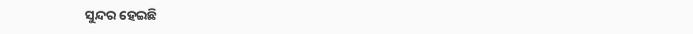ସୁନ୍ଦର ହେଇଛି